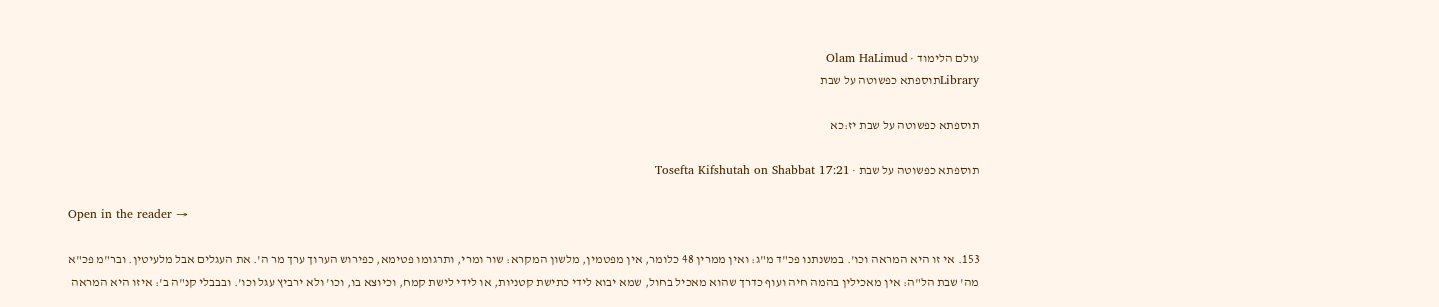עולם הלימוד · Olam HaLimud
Libraryתוספתא כפשוטה על שבת

תוספתא כפשוטה על שבת יז:כא

תוספתא כפשוטה על שבת · Tosefta Kifshutah on Shabbat 17:21

Open in the reader →

153. אי זו היא המראה וכו'. במשנתנו פכ"ד מ"ג: ואין ממרין 48 כלומר, אין מפטמין, מלשון המקרא: שור ומרי, ותרגומו פטימא, כפירוש הערוך ערך מר ה'. את העגלים אבל מלעיטין. ובר"מ פכ"א מה' שבת הל"ה: אין מאכילין בהמה חיה ועוף כדרך שהוא מאכיל בחול, שמא יבוא לידי כתישת קטניות, או לידי לישת קמח, וכיוצא בו, וכו' ולא ירביץ עגל וכו'. ובבבלי קנ"ה ב': איזו היא המראה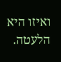ואיזו היא הלעטה.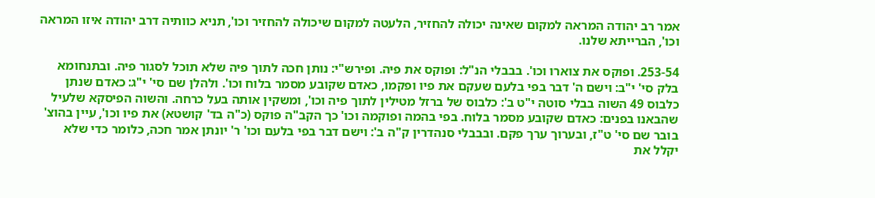אמר רב יהודה המראה למקום שאינה יכולה להחזיר, הלעטה למקום שיכולה להחזיר וכו', תניא כוותיה דרב יהודה איזו המראה וכו', הברייתא שלנו.

253-54. ופוקס את צוארו וכו'. בבבלי הנ"ל: ופוקס את פיה. ופירש"י: נותן חכה לתוך פיה שלא תוכל לסגור פיה. ובתנחומא בלק סי' י"ב: וישם ה' דבר בפי בלעם שעקם את פיו ופקמו, כאדם שקובע מסמר בלוח וכו'. ולהלן שם סי' י"ג: כאדם שנתן כלבוס 49 השוה בבלי סוטה י"ט ב': כלבוס של ברזל מטילין לתוך פיה וכו', ומשקין אותה בעל כרחה. והשוה הפיסקא שלעיל שהבאנו בפנים: כאדם שקובע מסמר בלוח. בפי בהמה ופוקמה וכו' כך הקב"ה פוקס (כ"ה בד' קושטא) את פיו וכו', עיין בהוצ' בובר שם סי' ט"ז, ובערוך ערך פקם. ובבבלי סנהדרין ק"ה ב': וישם דבר בפי בלעם וכו' ר' יונתן אמר חכה, כלומר כדי שלא יקלל את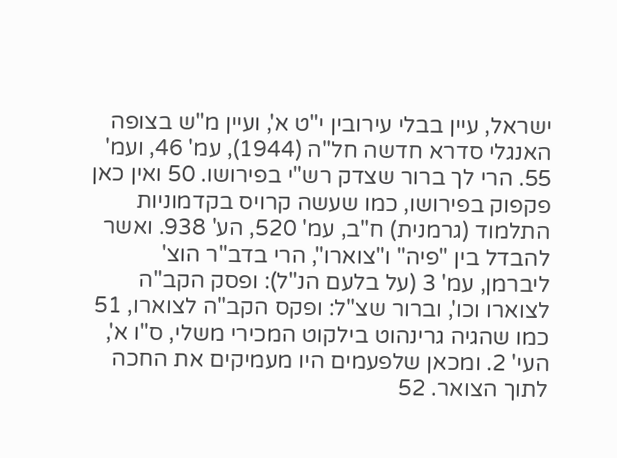ישראל, עיין בבלי עירובין י"ט א', ועיין מ"ש בצופה האנגלי סדרא חדשה חל"ה (1944), עמ' 46, ועמ' 55. הרי לך ברור שצדק רש"י בפירושו. 50 ואין כאן פקפוק בפירושו, כמו שעשה קרויס בקדמוניות התלמוד (גרמנית) ח"ב, עמ' 520, הע' 938. ואשר להבדל בין "פיה" ו"צוארו", הרי בדב"ר הוצ' ליברמן, עמ' 3 (על בלעם הנ"ל): ופסק הקב"ה לצוארו וכו', וברור שצ"ל: ופקס הקב"ה לצוארו, 51 כמו שהגיה גרינהוט בילקוט המכירי משלי, ס"ו א', העי' 2. ומכאן שלפעמים היו מעמיקים את החכה לתוך הצואר. 52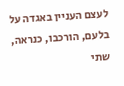לעצם העניין באגדה על בלעם, הורכבו, כנראה, שתי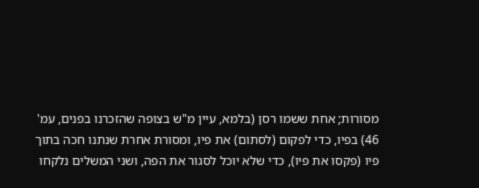מסורות; אחת ששמו רסן (בלמא, עיין מ"ש בצופה שהזכרנו בפנים, עמ' 46) בפיו, כדי לפקום (לסתום) את פיו, ומסורת אחרת שנתנו חכה בתוך פיו (פקסו את פיו), כדי שלא יוכל לסגור את הפה, ושני המשלים נלקחו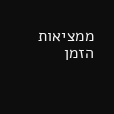ממציאות הזמן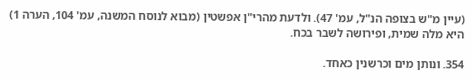(עיין מ"ש בצופה הנ"ל, עמ' 47). ולדעת מהרי"ן אפשטין (מבוא לנוסח המשנה, עמ' 104, הערה 1) היא מלה שמית, ופירושה לשבר בכח.

354. ונותן מים וכרשנין כאחד.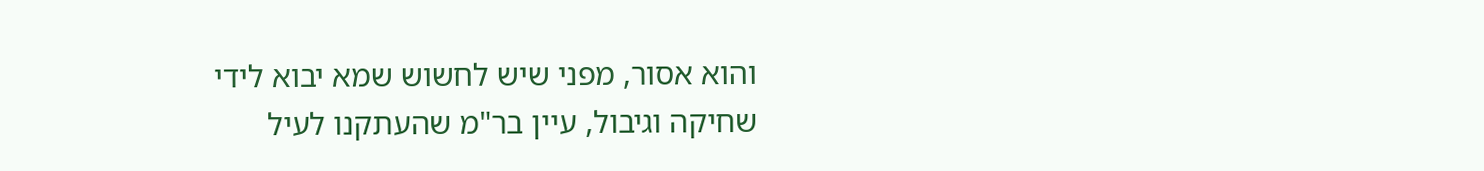והוא אסור, מפני שיש לחשוש שמא יבוא לידי שחיקה וגיבול, עיין בר"מ שהעתקנו לעיל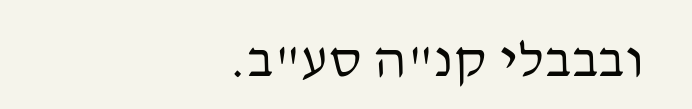ובבבלי קנ"ה סע"ב.